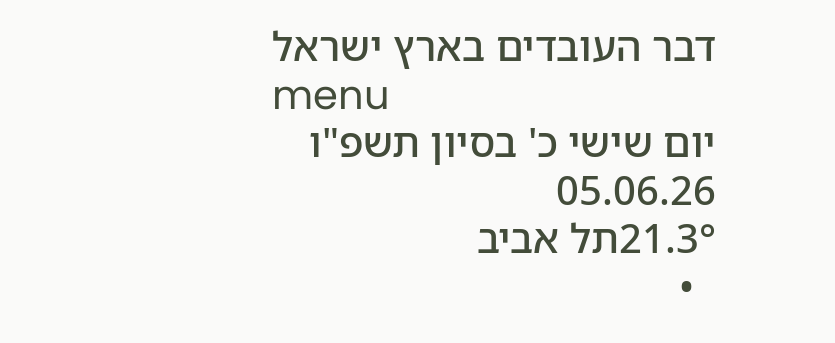דבר העובדים בארץ ישראל
menu
יום שישי כ' בסיון תשפ"ו 05.06.26
21.3°תל אביב
  •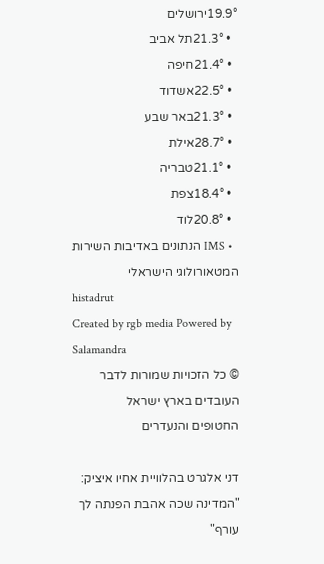19.9°ירושלים
  • 21.3°תל אביב
  • 21.4°חיפה
  • 22.5°אשדוד
  • 21.3°באר שבע
  • 28.7°אילת
  • 21.1°טבריה
  • 18.4°צפת
  • 20.8°לוד
  • IMS הנתונים באדיבות השירות המטאורולוגי הישראלי
histadrut
Created by rgb media Powered by Salamandra
© כל הזכויות שמורות לדבר העובדים בארץ ישראל
החטופים והנעדרים

דני אלגרט בהלוויית אחיו איציק: "המדינה שכה אהבת הפנתה לך עורף"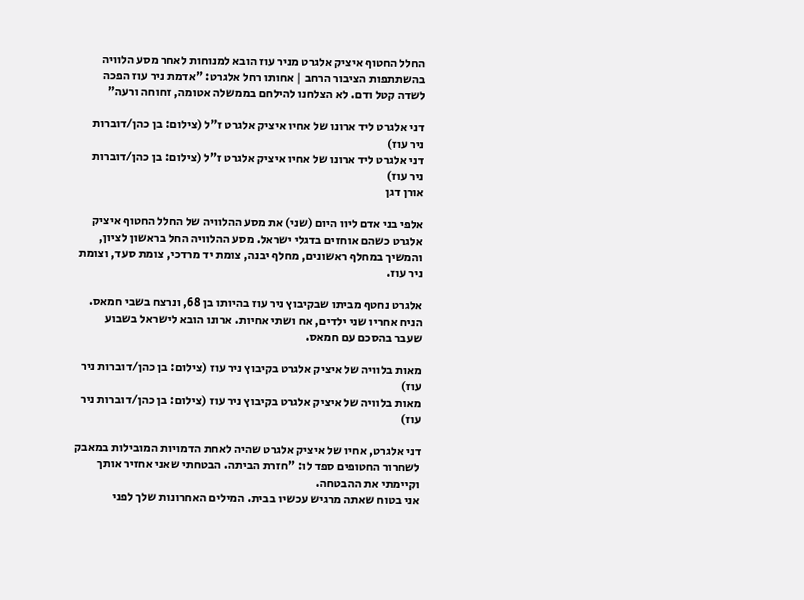החלל החטוף איציק אלגרט מניר עוז הובא למנוחות לאחר מסע הלוויה בהשתתפות הציבור הרחב | אחותו רחל אלגרט: "אדמת ניר עוז הפכה לשדה קטל ודם. לא הצלחנו להילחם בממשלה אטומה, זחוחה ורעה"

דני אלגרט ליד ארונו של אחיו איציק אלגרט ז"ל (צילום: בן כהן/דוברות ניר עוז)
דני אלגרט ליד ארונו של אחיו איציק אלגרט ז"ל (צילום: בן כהן/דוברות ניר עוז)
אורן דגן

אלפי בני אדם ליוו היום (שני) את מסע ההלוויה של החלל החטוף איציק אלגרט כשהם אוחזים בדגלי ישראל. מסע ההלוויה החל בראשון לציון, והמשיך במחלף ראשונים, מחלף יבנה, צומת יד מרדכי, צומת סעד, וצומת ניר עוז.

אלגרט נחטף מביתו שבקיבוץ ניר עוז בהיותו בן 68, ונרצח בשבי חמאס. הניח אחריו שני ילדים, אח ושתי אחיות. ארונו הובא לישראל בשבוע שעבר בהסכם עם חמאס.

מאות בלוויה של איציק אלגרט בקיבוץ ניר עוז (צילום: בן כהן/דוברות ניר עוז)
מאות בלוויה של איציק אלגרט בקיבוץ ניר עוז (צילום: בן כהן/דוברות ניר עוז)

דני אלגרט, אחיו של איציק אלגרט שהיה לאחת הדמויות המובילות במאבק לשחרור החטופים ספד לו: "חזרת הביתה. הבטחתי שאני אחזיר אותך וקיימתי את ההבטחה.
אני בטוח שאתה מרגיש עכשיו בבית. המילים האחרונות שלך לפני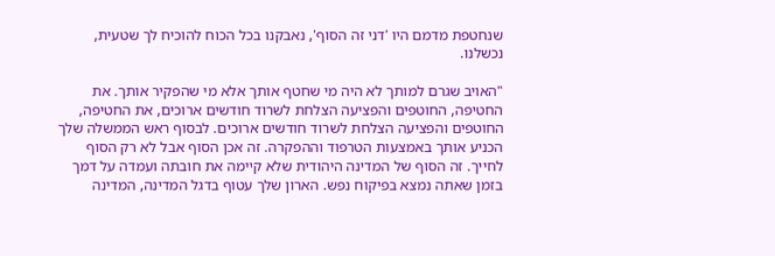שנחטפת מדמם היו 'דני זה הסוף', נאבקנו בכל הכוח להוכיח לך שטעית, נכשלנו.

"האויב שגרם למותך לא היה מי שחטף אותך אלא מי שהפקיר אותך. את החטיפה, החוטפים והפציעה הצלחת לשרוד חודשים ארוכים, את החטיפה, החוטפים והפציעה הצלחת לשרוד חודשים ארוכים. לבסוף ראש הממשלה שלך הכניע אותך באמצעות הטרפוד וההפקרה. זה אכן הסוף אבל לא רק הסוף לחייך. זה הסוף של המדינה היהודית שלא קיימה את חובתה ועמדה על דמך בזמן שאתה נמצא בפיקוח נפש. הארון שלך עטוף בדגל המדינה, המדינה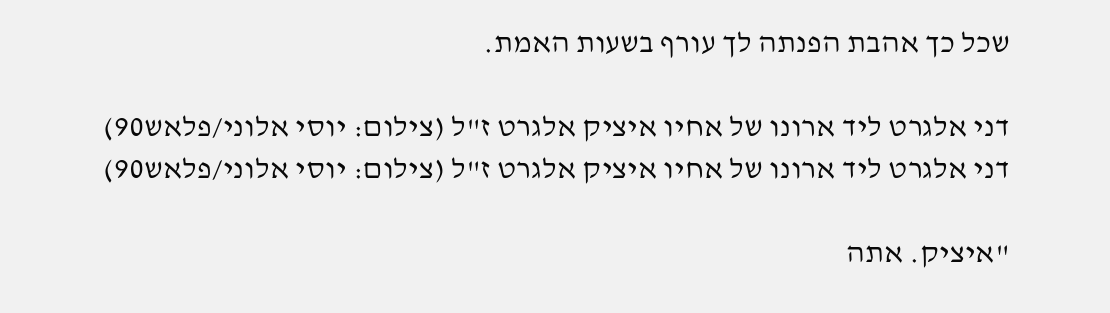שכל כך אהבת הפנתה לך עורף בשעות האמת.

דני אלגרט ליד ארונו של אחיו איציק אלגרט ז"ל (צילום: יוסי אלוני/פלאש90)
דני אלגרט ליד ארונו של אחיו איציק אלגרט ז"ל (צילום: יוסי אלוני/פלאש90)

"איציק. אתה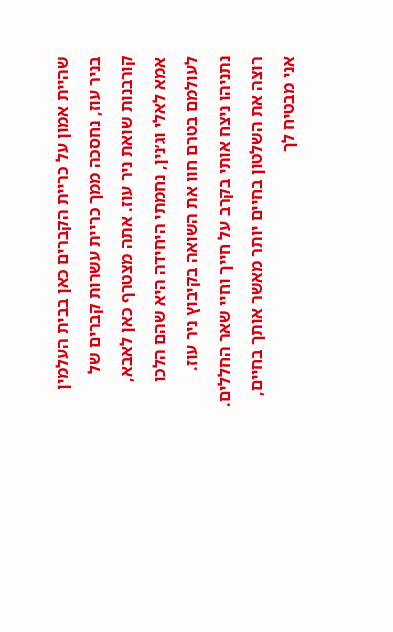שהיית אמון על כריית הקברים כאן בבית העלמין בניר עוז, נחסכה ממך כריית עשרות קברים של קורבנות שואת ניר עוז. אתה מצטרף כאן לאבא, אמא לאלי וג׳נין, נחמתי היחידה היא שהם הלכו לעולמם בטרם חוו את השואה בקיבוץ ניר עוז. נתניהו ניצח אותי בקרב על חייך וחיי שאר החללים. רוצה את השלטון בחיים יותר מאשר אותך בחיים, אני מבטיח לך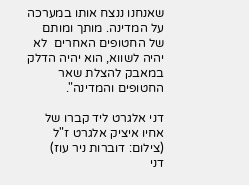שאנחנו ננצח אותו במערכה על המדינה. מותך ומותם של החטופים האחרים  לא יהיה לשווא, הוא יהיה הדלק במאבק להצלת שאר החטופים והמדינה".

דני אלגרט ליד קברו של אחיו איציק אלגרט ז"ל (צילום: דוברות ניר עוז)
דני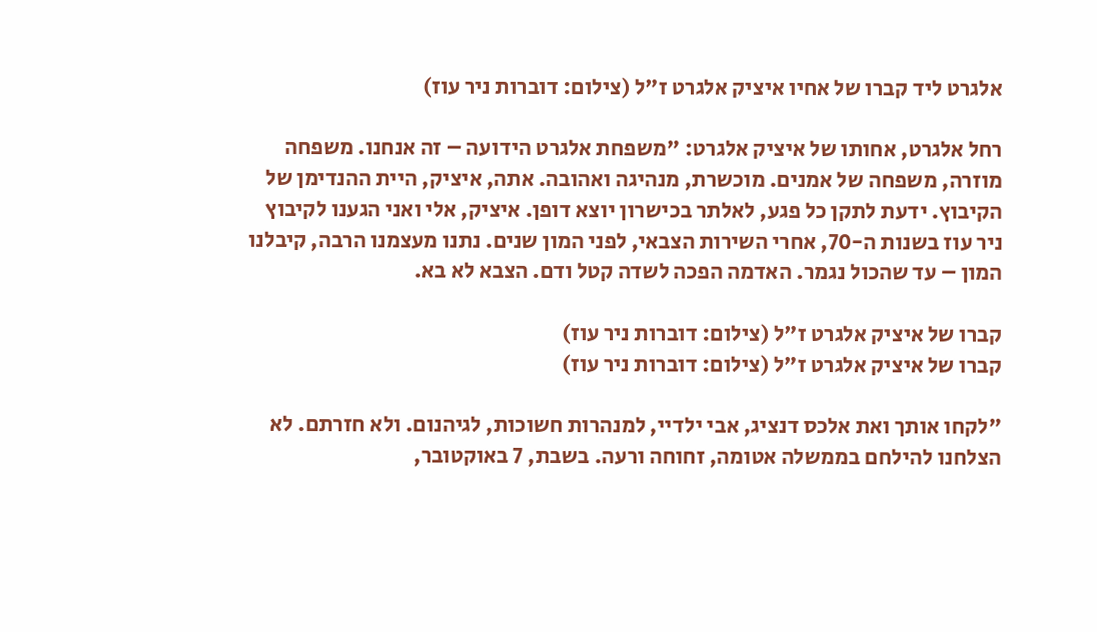אלגרט ליד קברו של אחיו איציק אלגרט ז"ל (צילום: דוברות ניר עוז)

רחל אלגרט, אחותו של איציק אלגרט: "משפחת אלגרט הידועה – זה אנחנו. משפחה מוזרה, משפחה של אמנים. מוכשרת, מנהיגה ואהובה. אתה, איציק, היית ההנדימן של הקיבוץ. ידעת לתקן כל פגע, לאלתר בכישרון יוצא דופן. איציק, אלי ואני הגענו לקיבוץ ניר עוז בשנות ה-70, אחרי השירות הצבאי, לפני המון שנים. נתנו מעצמנו הרבה, קיבלנו המון – עד שהכול נגמר. האדמה הפכה לשדה קטל ודם. הצבא לא בא.

קברו של איציק אלגרט ז"ל (צילום: דוברות ניר עוז)
קברו של איציק אלגרט ז"ל (צילום: דוברות ניר עוז)

"לקחו אותך ואת אלכס דנציג, אבי ילדיי, למנהרות חשוכות, לגיהנום. ולא חזרתם. לא הצלחנו להילחם בממשלה אטומה, זחוחה ורעה. בשבת, 7 באוקטובר,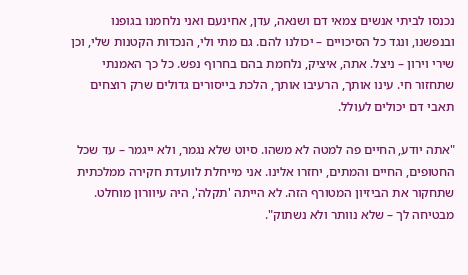נכנסו לביתי אנשים צמאי דם ושנאה, עדן, אחינעם ואני נלחמנו בגופנו ובנפשנו, ונגד כל הסיכויים – יכולנו להם. גם מתי ולי, הנכדות הקטנות שלי, וכן שירי וירון – ניצל. אתה, איציק, נלחמת בהם בחרוף נפש. כל כך האמנתי שתחזור חי. עינו אותך, הרעיבו אותך, הלכת בייסורים גדולים שרק רוצחים תאבי דם יכולים לעולל.

"אתה יודע, החיים פה למטה לא משהו. סיוט שלא נגמר, ולא ייגמר – עד שכל החטופים, החיים והמתים, יחזרו אלינו. אני מייחלת לוועדת חקירה ממלכתית שתחקור את הביזיון המטורף הזה. לא הייתה 'תקלה', היה עיוורון מוחלט. מבטיחה לך – שלא נוותר ולא נשתוק".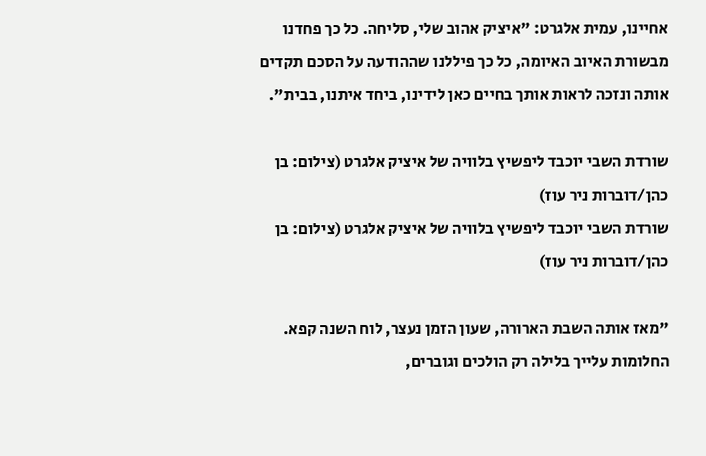אחיינו, עמית אלגרט: "איציק אהוב שלי, סליחה. כל כך פחדנו מבשורת האיוב האיומה, כל כך פיללנו שההודעה על הסכם תקדים אותה ונזכה לראות אותך בחיים כאן לידינו, ביחד איתנו, בבית".

שורדת השבי יוכבד ליפשיץ בלוויה של איציק אלגרט (צילום: בן כהן/דוברות ניר עוז)
שורדת השבי יוכבד ליפשיץ בלוויה של איציק אלגרט (צילום: בן כהן/דוברות ניר עוז)

"מאז אותה השבת הארורה, שעון הזמן נעצר, לוח השנה קפא. החלומות עלייך בלילה רק הולכים וגוברים,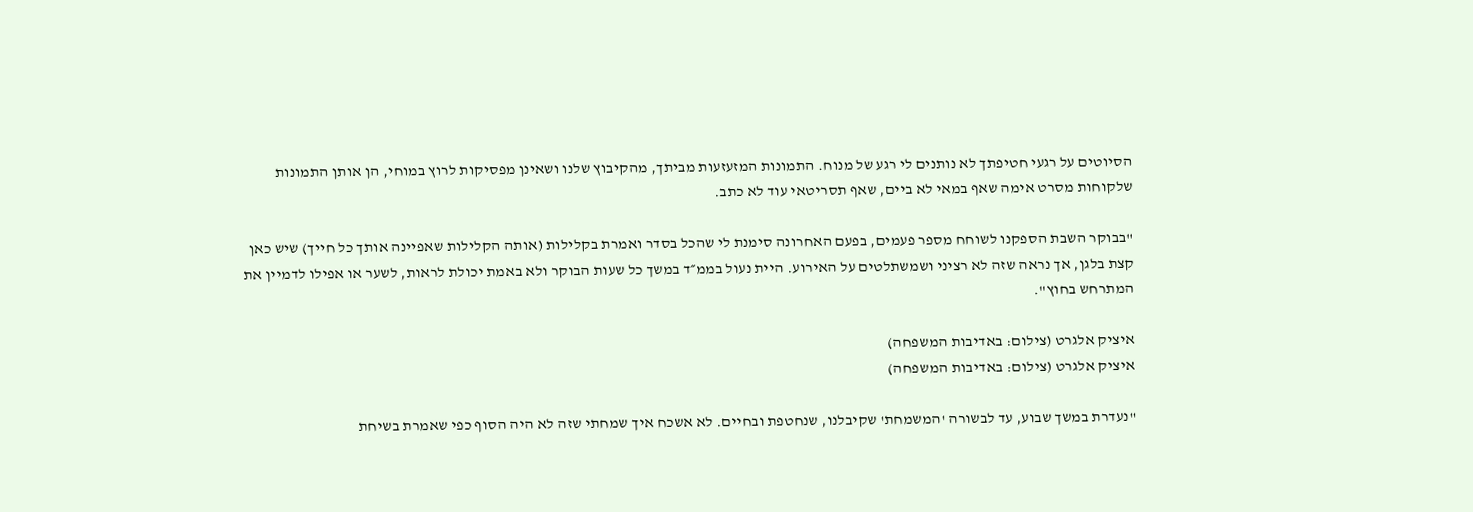הסיוטים על רגעי חטיפתך לא נותנים לי רגע של מנוח. התמונות המזעזעות מביתך, מהקיבוץ שלנו ושאינן מפסיקות לרוץ במוחי, הן אותן התמונות שלקוחות מסרט אימה שאף במאי לא ביים, שאף תסריטאי עוד לא כתב.

"בבוקר השבת הספקנו לשוחח מספר פעמים, בפעם האחרונה סימנת לי שהכל בסדר ואמרת בקלילות (אותה הקלילות שאפיינה אותך כל חייך) שיש כאן קצת בלגן, אך נראה שזה לא רציני ושמשתלטים על האירוע. היית נעול בממ״ד במשך כל שעות הבוקר ולא באמת יכולת לראות, לשער או אפילו לדמיין את המתרחש בחוץ".

איציק אלגרט (צילום: באדיבות המשפחה)
איציק אלגרט (צילום: באדיבות המשפחה)

"נעדרת במשך שבוע, עד לבשורה 'המשמחת' שקיבלנו, שנחטפת ובחיים. לא אשכח איך שמחתי שזה לא היה הסוף כפי שאמרת בשיחת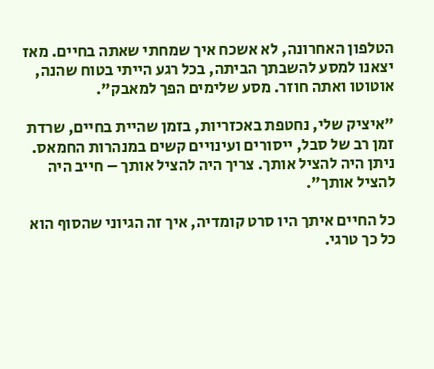הטלפון האחרונה, לא אשכח איך שמחתי שאתה בחיים. מאז יצאנו למסע להשבתך הביתה, בכל רגע הייתי בטוח שהנה, אוטוטו ואתה חוזר. מסע שלימים הפך למאבק".

"איציק שלי, נחטפת באכזריות, בזמן שהיית בחיים, שרדת זמן רב של סבל, ייסורים ועינויים קשים במנהרות החמאס. ניתן היה להציל אותך. צריך היה להציל אותך – חייב היה להציל אותך".

כל החיים איתך היו סרט קומדיה, איך זה הגיוני שהסוף הוא כל כך טרגי.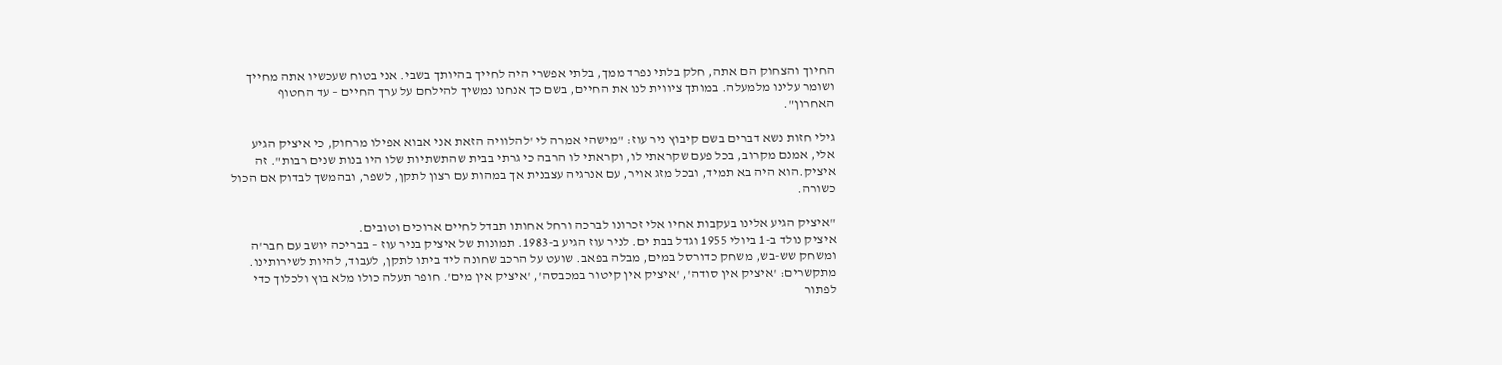החיוך והצחוק הם אתה, חלק בלתי נפרד ממך, בלתי אפשרי היה לחייך בהיותך בשבי. אני בטוח שעכשיו אתה מחייך ושומר עלינו מלמעלה. במותך ציווית לנו את החיים, בשם כך אנחנו נמשיך להילחם על ערך החיים – עד החטוף האחרון".

גילי חזות נשא דברים בשם קיבוץ ניר עוז: "מישהי אמרה לי 'להלוויה הזאת אני אבוא אפילו מרחוק, כי איציק הגיע אלי, אמנם מקרוב, בכל פעם שקראתי לו, וקראתי לו הרבה כי גרתי בבית שהתשתיות שלו היו בנות שנים רבות". זה איציק.הוא היה בא תמיד, ובכל מזג אויר, עם אנרגיה עצבנית אך במהות עם רצון לתקן, לשפר, ובהמשך לבדוק אם הכול כשורה.

"איציק הגיע אלינו בעקבות אחיו אלי זכרונו לברכה ורחל אחותו תבדל לחיים ארוכים וטובים.
איציק נולד ב-1 ביולי 1955 וגדל בבת ים. לניר עוז הגיע ב-1983. תמונות של איציק בניר עוז – בבריכה יושב עם חבר'ה ומשחק שש-בש, משחק כדורסל במים, מבלה בפאב. שועט על הרכב שחונה ליד ביתו לתקן, לעבוד, להיות לשירותינו. מתקשרים: 'איציק אין סודה', 'איציק אין קיטור במכבסה', 'איציק אין מים'. חופר תעלה כולו מלא בוץ ולכלוך כדי לפתור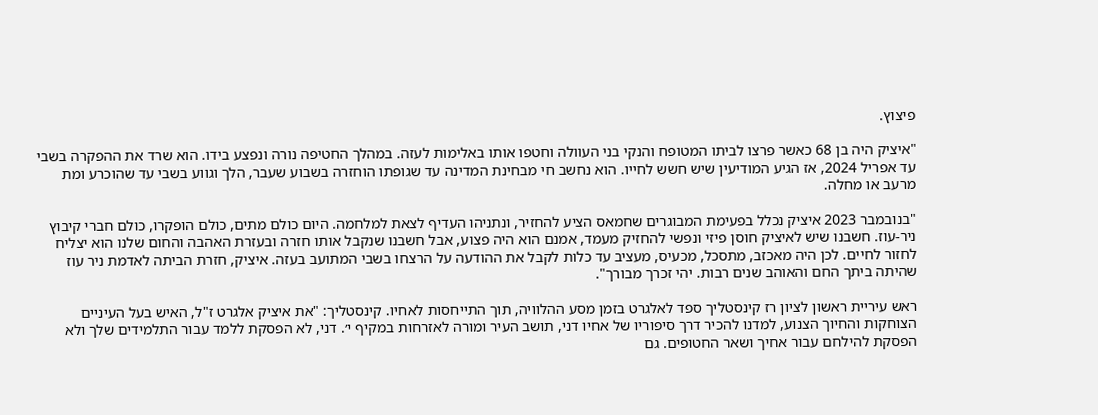פיצוץ.

"איציק היה בן 68 כאשר פרצו לביתו המטופח והנקי בני העוולה וחטפו אותו באלימות לעזה. במהלך החטיפה נורה ונפצע בידו. הוא שרד את ההפקרה בשבי עד אפריל 2024, אז הגיע המודיעין שיש חשש לחייו. הוא נחשב חי מבחינת המדינה עד שגופתו הוחזרה בשבוע שעבר, הלך וגווע בשבי עד שהוכרע ומת מרעב או מחלה.

"בנובמבר 2023 איציק נכלל בפעימת המבוגרים שחמאס הציע להחזיר, ונתניהו העדיף לצאת למלחמה. היום כולם מתים, כולם הופקרו, כולם חברי קיבוץ ניר-עוז. חשבנו שיש לאיציק חוסן פיזי ונפשי להחזיק מעמד, אמנם הוא היה פצוע, אבל חשבנו שנקבל אותו חזרה ובעזרת האהבה והחום שלנו הוא יצליח לחזור לחיים. לכן היה מאכזב, מתסכל, מכעיס, מעציב עד כלות לקבל את ההודעה על הרצחו בשבי המתועב בעזה. איציק, חזרת הביתה לאדמת ניר עוז שהיתה ביתך החם והאוהב שנים רבות. יהי זכרך מבורך".

ראש עיריית ראשון לציון רז קינסטליך ספד לאלגרט בזמן מסע ההלוויה, תוך התייחסות לאחיו. קינסטליך: "את איציק אלגרט ז"ל, האיש בעל העיניים הצוחקות והחיוך הצנוע, למדנו להכיר דרך סיפוריו של אחיו דני, תושב העיר ומורה לאזרחות במקיף י׳. דני, לא הפסקת ללמד עבור התלמידים שלך ולא הפסקת להילחם עבור אחיך ושאר החטופים. גם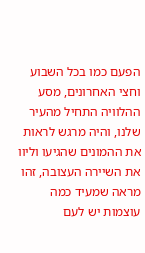הפעם כמו בכל השבוע וחצי האחרונים, מסע ההלוויה התחיל מהעיר שלנו, והיה מרגש לראות את ההמונים שהגיעו וליוו את השיירה העצובה, זהו מראה שמעיד כמה עוצמות יש לעם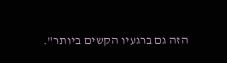הזה גם ברגעיו הקשים ביותר".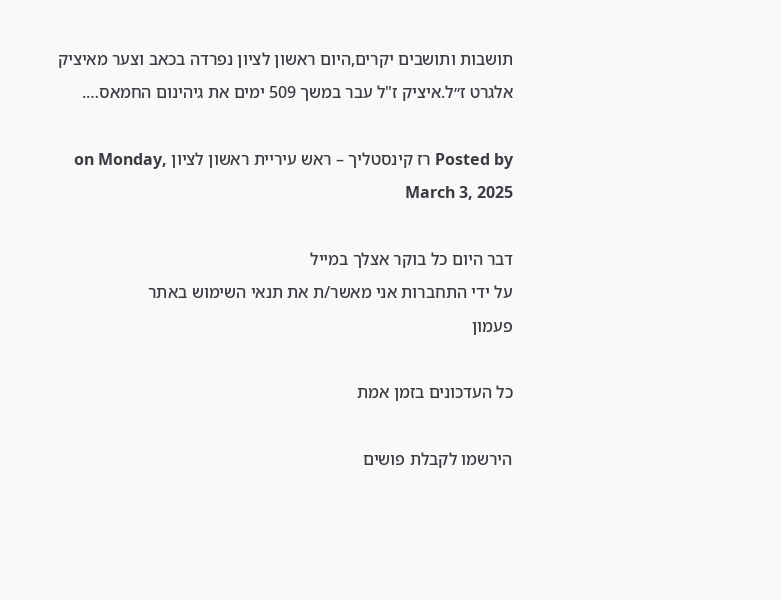תושבות ותושבים יקרים,היום ראשון לציון נפרדה בכאב וצער מאיציק אלגרט ז״ל.איציק ז"ל עבר במשך 509 ימים את גיהינום החמאס….

Posted by רז קינסטליך – ראש עיריית ראשון לציון on Monday, March 3, 2025

דבר היום כל בוקר אצלך במייל
על ידי התחברות אני מאשר/ת את תנאי השימוש באתר
פעמון

כל העדכונים בזמן אמת

הירשמו לקבלת פושים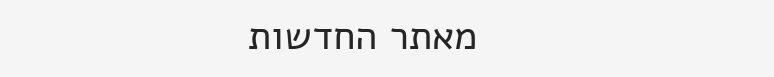מאתר החדשות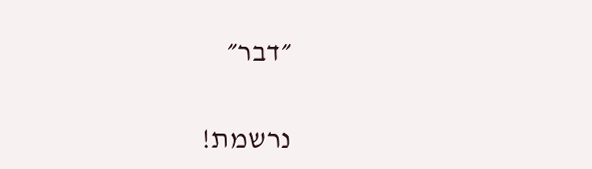״דבר״

נרשמת!